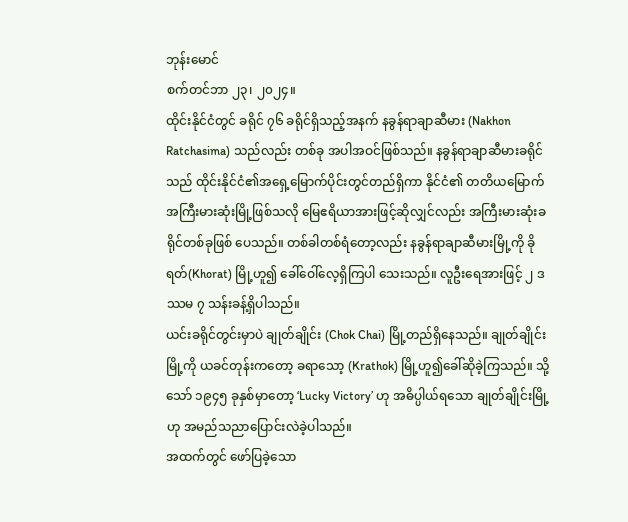ဘုန်းမောင်
စက်တင်ဘာ ၂၃၊ ၂၀၂၄။
ထိုင်းနိုင်ငံတွင် ခရိုင် ၇၆ ခရိုင်ရှိသည့်အနက် နခွန်ရာချာဆီမား (Nakhon Ratchasima) သည်လည်း တစ်ခု အပါအဝင်ဖြစ်သည်။ နခွန်ရာချာဆီမားခရိုင်သည် ထိုင်းနိုင်ငံ၏အရှေ့မြောက်ပိုင်းတွင်တည်ရှိကာ နိုင်ငံ၏ တတိယမြောက်အကြီးမားဆုံးမြို့ဖြစ်သလို မြေဧရိယာအားဖြင့်ဆိုလျှင်လည်း အကြီးမားဆုံးခရိုင်တစ်ခုဖြစ် ပေသည်။ တစ်ခါတစ်ရံတော့လည်း နခွန်ရာချာဆီမားမြို့ကို ခိုရတ်(Khorat) မြို့ဟူ၍ ခေါ်ဝေါ်လေ့ရှိကြပါ သေးသည်။ လူဦးရေအားဖြင့် ၂ ဒဿမ ၇ သန်းခန့်ရှိပါသည်။
ယင်းခရိုင်တွင်းမှာပဲ ချုတ်ချိုင်း (Chok Chai) မြို့တည်ရှိနေသည်။ ချုတ်ချိုင်းမြို့ကို ယခင်တုန်းကတော့ ခရာသော့ (Krathok) မြို့ဟူ၍ခေါ်ဆိုခဲ့ကြသည်။ သို့သော် ၁၉၄၅ ခုနှစ်မှာတော့ ‘Lucky Victory’ ဟု အဓိပ္ပါယ်ရသော ချုတ်ချိုင်းမြို့ဟု အမည်သညာပြောင်းလဲခဲ့ပါသည်။
အထက်တွင် ဖော်ပြခဲ့သော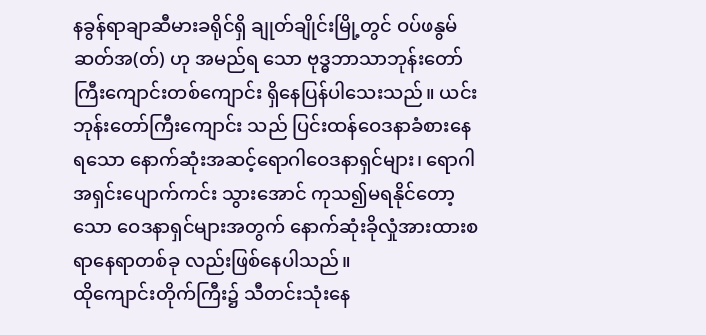နခွန်ရာချာဆီမားခရိုင်ရှိ ချုတ်ချိုင်းမြို့တွင် ဝပ်ဖနွမ် ဆတ်အ(တ်) ဟု အမည်ရ သော ဗုဒ္ဓဘာသာဘုန်းတော်ကြီးကျောင်းတစ်ကျောင်း ရှိနေပြန်ပါသေးသည်။ ယင်းဘုန်းတော်ကြီးကျောင်း သည် ပြင်းထန်ဝေဒနာခံစားနေရသော နောက်ဆုံးအဆင့်ရောဂါဝေဒနာရှင်များ၊ ရောဂါအရှင်းပျောက်ကင်း သွားအောင် ကုသ၍မရနိုင်တော့သော ဝေဒနာရှင်များအတွက် နောက်ဆုံးခိုလှုံအားထားစရာနေရာတစ်ခု လည်းဖြစ်နေပါသည်။
ထိုကျောင်းတိုက်ကြီး၌ သီတင်းသုံးနေ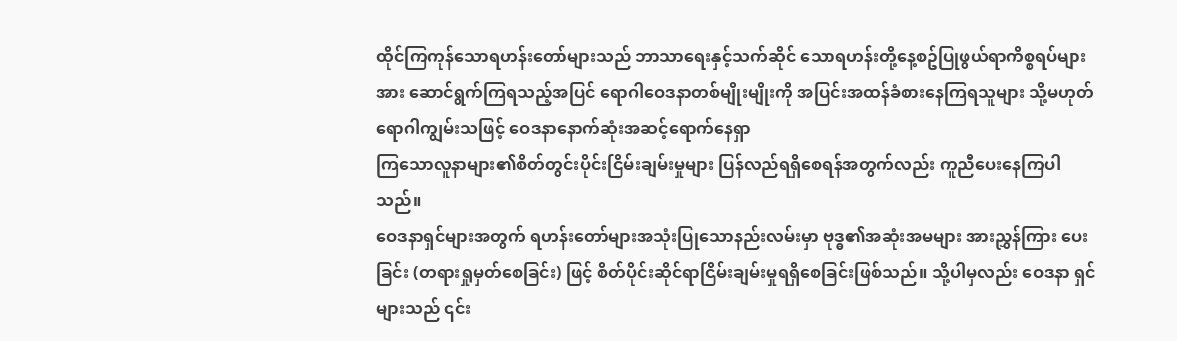ထိုင်ကြကုန်သောရဟန်းတော်များသည် ဘာသာရေးနှင့်သက်ဆိုင် သောရဟန်းတို့နေ့စဥ်ပြုဖွယ်ရာကိစ္စရပ်များအား ဆောင်ရွက်ကြရသည့်အပြင် ရောဂါဝေဒနာတစ်မျိုးမျိုးကို အပြင်းအထန်ခံစားနေကြရသူများ သို့မဟုတ် ရောဂါကျွမ်းသဖြင့် ဝေဒနာနောက်ဆုံးအဆင့်ရောက်နေရှာ
ကြသောလူနာများ၏စိတ်တွင်းပိုင်းငြိမ်းချမ်းမှုများ ပြန်လည်ရရှိစေရန်အတွက်လည်း ကူညီပေးနေကြပါ သည်။
ဝေဒနာရှင်များအတွက် ရဟန်းတော်များအသုံးပြုသောနည်းလမ်းမှာ ဗုဒ္ဓ၏အဆုံးအမများ အားညွှန်ကြား ပေးခြင်း (တရားရှုမှတ်စေခြင်း) ဖြင့် စိတ်ပိုင်းဆိုင်ရာငြိမ်းချမ်းမှုရရှိစေခြင်းဖြစ်သည်။ သို့ပါမှလည်း ဝေဒနာ ရှင်များသည် ၎င်း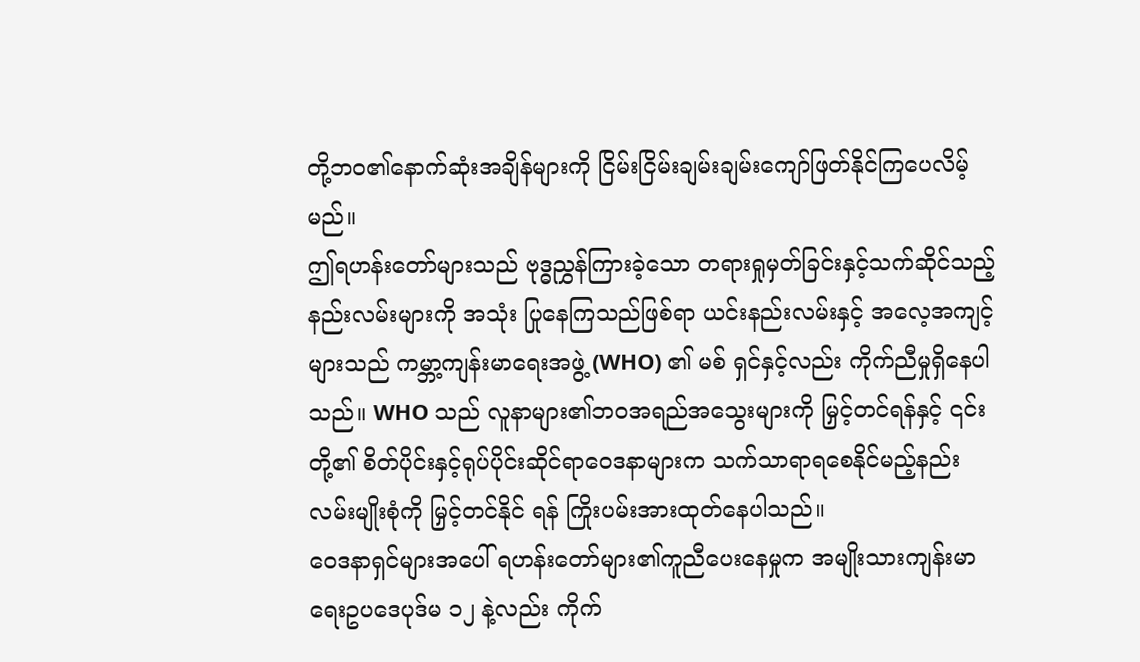တို့ဘဝ၏နောက်ဆုံးအချိန်များကို ငြိမ်းငြိမ်းချမ်းချမ်းကျော်ဖြတ်နိုင်ကြပေလိမ့်မည်။
ဤရဟန်းတော်များသည် ဗုဒ္ဓညွှန်ကြားခဲ့သော တရားရှုမှတ်ခြင်းနှင့်သက်ဆိုင်သည့်နည်းလမ်းများကို အသုံး ပြုနေကြသည်ဖြစ်ရာ ယင်းနည်းလမ်းနှင့် အလေ့အကျင့်များသည် ကမ္ဘာ့ကျန်းမာရေးအဖွဲ့ (WHO) ၏ မစ် ရှင်နှင့်လည်း ကိုက်ညီမှုရှိနေပါသည်။ WHO သည် လူနာများ၏ဘဝအရည်အသွေးများကို မြှင့်တင်ရန်နှင့် ၎င်းတို့၏ စိတ်ပိုင်းနှင့်ရုပ်ပိုင်းဆိုင်ရာဝေဒနာများက သက်သာရာရစေနိုင်မည့်နည်းလမ်းမျိုးစုံကို မြှင့်တင်နိုင် ရန် ကြိုးပမ်းအားထုတ်နေပါသည်။
ဝေဒနာရှင်များအပေါ် ရဟန်းတော်များ၏ကူညီပေးနေမှုက အမျိုးသားကျန်းမာရေးဥပဒေပုဒ်မ ၁၂ နဲ့လည်း ကိုက်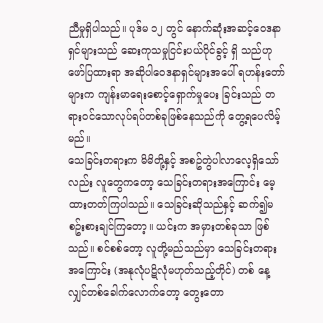ညီမှုရှိပါသည်။ ပုဒ်မ ၁၂ တွင် နောက်ဆုံးအဆင့်ဝေဒနာရှင်များသည် ဆေးကုသမှုငြင်းပယ်ပိုင်ခွင့် ရှိ သည်ဟု ဖော်ပြထားရာ အဆိုပါဝေဒနာရှင်များအပေါ် ရဟန်းတော်များက ကျန်းမာရေးစောင့်ရှောက်မှုပေး ခြင်းသည် တရားဝင်သောလုပ်ရပ်တစ်ခုဖြစ်နေသည်ကို တွေ့ရပေလိမ့်မည်။
သေခြင်းတရားက မိမိတို့နှင့် အစဥ်တွဲပါလာလေ့ရှိသော်လည်း လူတွေကတော့ သေခြင်းတရားအကြောင်း မေ့ထားတတ်ကြပါသည်။ သေခြင်းဆိုသည်နှင့် ဆက်၍မစဥ်းစားချင်ကြတော့။ ယင်းက အမှားတစ်ခုသာ ဖြစ်သည်။ စင်စစ်တော့ လူတို့မည်သည်မှာ သေခြင်းတရားအကြောင်း (အနုလုံပဋိလုံမဟုတ်သည့်တိုင်) တစ် နေ့လျှင်တစ်ခေါက်လောက်တော့ တွေးတော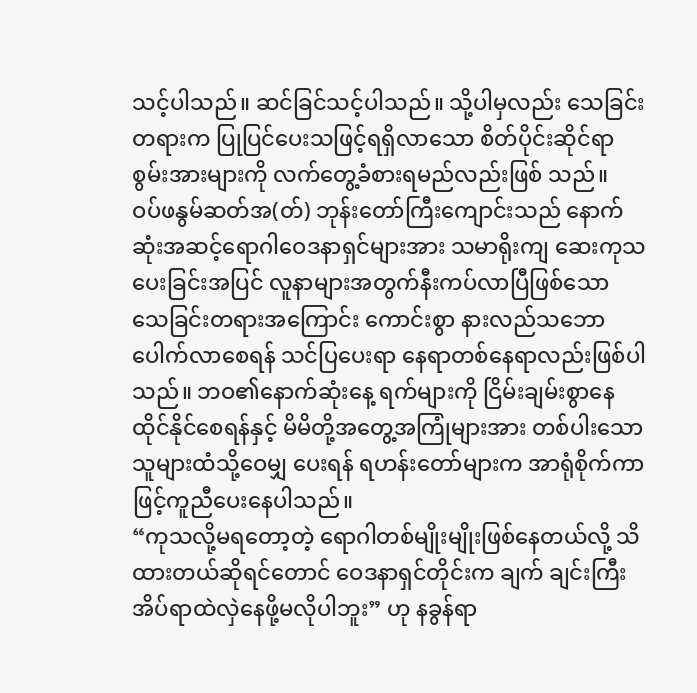သင့်ပါသည်။ ဆင်ခြင်သင့်ပါသည်။ သို့ပါမှလည်း သေခြင်း တရားက ပြုပြင်ပေးသဖြင့်ရရှိလာသော စိတ်ပိုင်းဆိုင်ရာစွမ်းအားများကို လက်တွေ့ခံစားရမည်လည်းဖြစ် သည်။
ဝပ်ဖနွမ်ဆတ်အ(တ်) ဘုန်းတော်ကြီးကျောင်းသည် နောက်ဆုံးအဆင့်ရောဂါဝေဒနာရှင်များအား သမာရိုးကျ ဆေးကုသပေးခြင်းအပြင် လူနာများအတွက်နီးကပ်လာပြီဖြစ်သော သေခြင်းတရားအကြောင်း ကောင်းစွာ နားလည်သဘောပေါက်လာစေရန် သင်ပြပေးရာ နေရာတစ်နေရာလည်းဖြစ်ပါသည်။ ဘဝ၏နောက်ဆုံးနေ့ ရက်များကို ငြိမ်းချမ်းစွာနေထိုင်နိုင်စေရန်နှင့် မိမိတို့အတွေ့အကြုံများအား တစ်ပါးသောသူများထံသို့ဝေမျှ ပေးရန် ရဟန်းတော်များက အာရုံစိုက်ကာဖြင့်ကူညီပေးနေပါသည်။
“ကုသလို့မရတော့တဲ့ ရောဂါတစ်မျိုးမျိုးဖြစ်နေတယ်လို့ သိထားတယ်ဆိုရင်တောင် ဝေဒနာရှင်တိုင်းက ချက် ချင်းကြီး အိပ်ရာထဲလှဲနေဖို့မလိုပါဘူး” ဟု နခွန်ရာ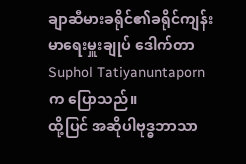ချာဆီမားခရိုင်၏ခရိုင်ကျန်းမာရေးမှူးချုပ် ဒေါက်တာ Suphol Tatiyanuntaporn က ပြောသည်။
ထို့ပြင် အဆိုပါဗုဒ္ဓဘာသာ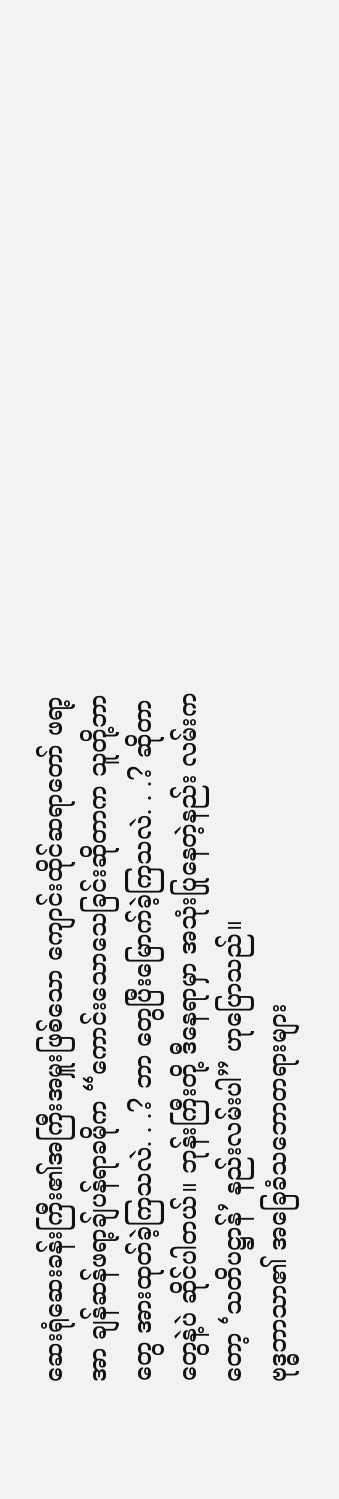ဆေးရုံဆေးခန်းကြီး၏အကြီးအမှူးဖြစ်သော ကျောင်းထိုင်ဆရာတော် ဖရာ့အာ ချန်ဆန်ဖရာ့ချ်ပန်ရာခမိုက “ကောင်းသောသေခြင်းဆိုတာက သူတို့ဘာတွေ အားထုတ်ခဲ့ကြသလဲ. . .? ဘာ တွေပြီးမြောက်ခဲ့ကြသလဲ. . .? ဆိုတာတွေနဲ့ပဲ ဆိုင်ပါတယ်။ ဘုန်းကြီးတို့ ဒီနေရာမှာ အသုံးပြုနေတဲ့နည်း လမ်းကတော့ ‘သတိပဋ္ဌာန်’ နည်းလမ်းပါ” ဟုပြောသည်။
ဗုဒ္ဓဘာသာ၏ အခြေခံသဘောတရားများ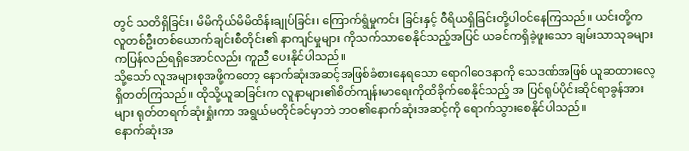တွင် သတိရှိခြင်း၊ မိမိကိုယ်မိမိထိန်းချုပ်ခြင်း၊ ကြောက်ရွံမှုကင်း ခြင်းနှင့် ဝီရိယရှိခြင်းတို့ပါဝင်နေကြသည်။ ယင်းတို့က လူတစ်ဦးတစ်ယောက်ချင်းစီတိုင်း၏ နာကျင်မှုများ ကိုသက်သာစေနိုင်သည့်အပြင် ယခင်ကရှိခဲ့ဖူးသော ချမ်းသာသုခများကပြန်လည်ရရှိအောင်လည်း ကူညီ ပေးနိုင်ပါသည်။
သို့သော် လူအများစုအဖို့ကတော့ နောက်ဆုံးအဆင့်အဖြစ်ခံစားနေရသော ရောဂါဝေဒနာကို သေဒဏ်အဖြစ် ယူဆထားလေ့ရှိတတ်ကြသည်။ ထိုသို့ယူဆခြင်းက လူနာများ၏စိတ်ကျန်းမာရေးကိုထိခိုက်စေနိုင်သည့် အ ပြင်ရုပ်ပိုင်းဆိုင်ရာခွန်အားများ ရုတ်တရက်ဆုံးရှုံးကာ အရွယ်မတိုင်ခင်မှာဘဲ ဘဝ၏နောက်ဆုံးအဆင့်ကို ရောက်သွားစေနိုင်ပါသည်။
နောက်ဆုံးအ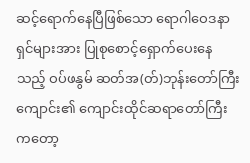ဆင့်ရောက်နေပြီဖြစ်သော ရောဂါဝေဒနာရှင်များအား ပြုစုစောင့်ရှောက်ပေးနေသည့် ဝပ်ဖနွမ် ဆတ်အ(တ်)ဘုန်းတော်ကြီးကျောင်း၏ ကျောင်းထိုင်ဆရာတော်ကြီးကတော့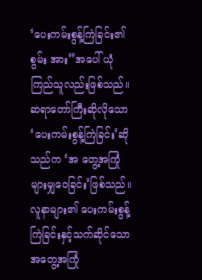‘ပေးကမ်းစွန့်ကြဲခြင်း၏ စွမ်း အား”အပေါ် ယုံကြည်သူလည်းဖြစ်သည်။ ဆရာတော်ကြီးဆိုလိုသော ‘ပေးကမ်းစွန့်ကြဲခြင်း’ဆိုသည်က ‘အ တွေ့အကြုံများမျှဝေခြင်း’ဖြစ်သည်။ လူနာများ၏ ပေးကမ်းစွန့်ကြဲခြင်းနှင့်သက်ဆိုင်သော အတွေ့အကြုံ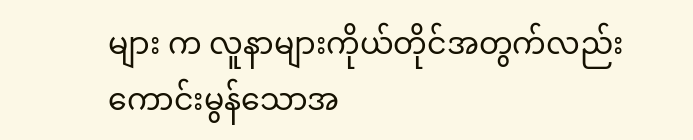များ က လူနာများကိုယ်တိုင်အတွက်လည်း ကောင်းမွန်သောအ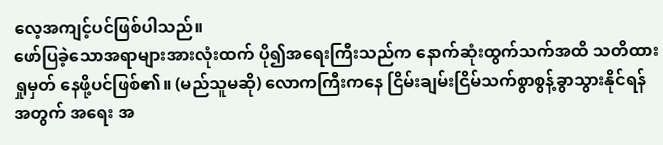လေ့အကျင့်ပင်ဖြစ်ပါသည်။
ဖော်ပြခဲ့သောအရာများအားလုံးထက် ပို၍အရေးကြီးသည်က နောက်ဆုံးထွက်သက်အထိ သတိထားရှုမှတ် နေဖို့ပင်ဖြစ်၏။ (မည်သူမဆို) လောကကြီးကနေ ငြိမ်းချမ်းငြိမ်သက်စွာစွန့်ခွာသွားနိုင်ရန်အတွက် အရေး အ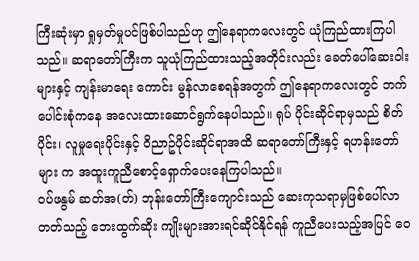ကြီးဆုံးမှာ ရှုမှတ်မှုပင်ဖြစ်ပါသည်ဟု ဤနေရာကလေးတွင် ယုံကြည်ထားကြပါသည်။ ဆရာတော်ကြီးက သူယုံကြည်ထားသည့်အတိုင်းလည်း ခေတ်ပေါ်ဆေးဝါးများနှင့် ကျန်းမာရေး ကောင်း မွန်လာစေရန်အတွက် ဤနေရာကလေးတွင် ဘက်ပေါင်းစုံကနေ အလေးထားဆောင်ရွက်နေပါသည်။ ရုပ် ပိုင်းဆိုင်ရာမှသည် စိတ်ပိုင်း၊ လူမှုရေးပိုင်းနှင့် ဝိညာဥ်ပိုင်းဆိုင်ရာအထိ ဆရာတော်ကြီးနှင့် ရဟန်းတော်များ က အထူးကူညီစောင့်ရှောက်ပေးနေကြပါသည်။
ဝပ်ဖနွမ် ဆတ်အ(တ်) ဘုန်းတော်ကြီးကျောင်းသည် ဆေးကုသရာမှဖြစ်ပေါ်လာတတ်သည့် ဘေးထွက်ဆိုး ကျိုးများအားရင်ဆိုင်နိုင်ရန် ကူညီပေးသည့်အပြင် ဝေ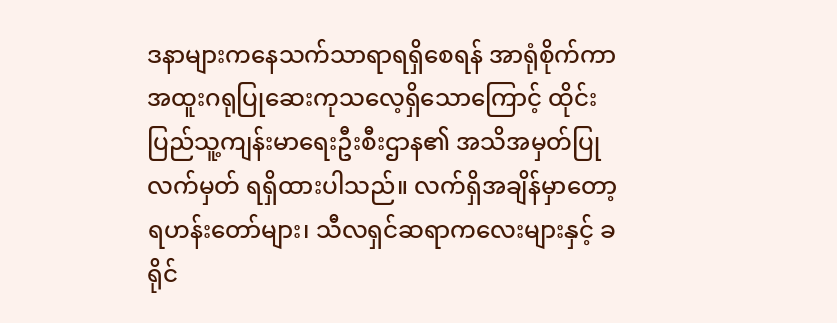ဒနာများကနေသက်သာရာရရှိစေရန် အာရုံစိုက်ကာ အထူးဂရုပြုဆေးကုသလေ့ရှိသောကြောင့် ထိုင်းပြည်သူ့ကျန်းမာရေးဦးစီးဌာန၏ အသိအမှတ်ပြုလက်မှတ် ရရှိထားပါသည်။ လက်ရှိအချိန်မှာတော့ ရဟန်းတော်များ၊ သီလရှင်ဆရာကလေးများနှင့် ခရိုင်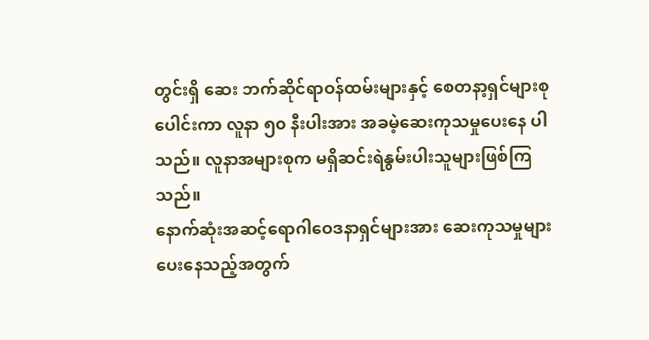တွင်းရှိ ဆေး ဘက်ဆိုင်ရာဝန်ထမ်းများနှင့် စေတနာ့ရှင်များစုပေါင်းကာ လူနာ ၅၀ နီးပါးအား အခမဲ့ဆေးကုသမှုပေးနေ ပါသည်။ လူနာအများစုက မရှိဆင်းရဲနွမ်းပါးသူများဖြစ်ကြသည်။
နောက်ဆုံးအဆင့်ရောဂါဝေဒနာရှင်များအား ဆေးကုသမှုများပေးနေသည့်အတွက်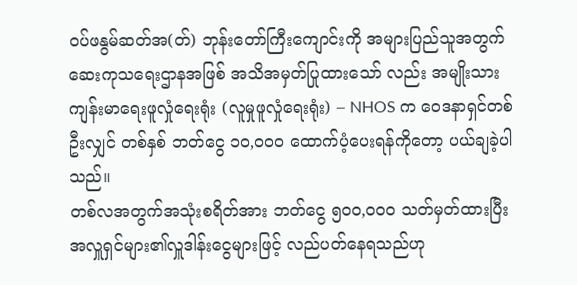ဝပ်ဖနွမ်ဆတ်အ(တ်) ဘုန်းတော်ကြီးကျောင်းကို အများပြည်သူအတွက် ဆေးကုသရေးဌာနအဖြစ် အသိအမှတ်ပြုထားသော် လည်း အမျိုးသားကျန်းမာရေးဖူလှုံရေးရုံး (လူမှုဖူလှုံရေးရုံး) – NHOS က ဝေဒနာရှင်တစ်ဦးလျှင် တစ်နှစ် ဘတ်ငွေ ၁၀,၀၀၀ ထောက်ပံ့ပေးရန်ကိုတော့ ပယ်ချခဲ့ပါသည်။
တစ်လအတွက်အသုံးစရိတ်အား ဘတ်ငွေ ၅၀၀,၀၀၀ သတ်မှတ်ထားပြီး အလှူရှင်များ၏လှူဒါန်းငွေများဖြင့် လည်ပတ်နေရသည်ဟု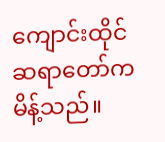ကျောင်းထိုင်ဆရာတော်က မိန့်သည်။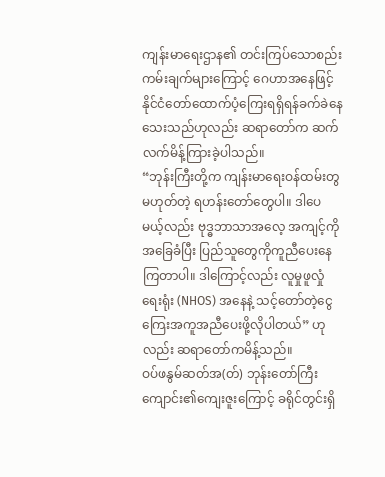ကျန်းမာရေးဌာန၏ တင်းကြပ်သောစည်း ကမ်းချက်များကြောင့် ဂေဟာအနေဖြင့် နိုင်ငံတော်ထောက်ပံ့ကြေးရရှိရန်ခက်ခဲနေသေးသည်ဟုလည်း ဆရာတော်က ဆက်လက်မိန့်ကြားခဲ့ပါသည်။
“ဘုန်းကြီးတို့က ကျန်းမာရေးဝန်ထမ်းတွမဟုတ်တဲ့ ရဟန်းတော်တွေပါ။ ဒါပေမယ့်လည်း ဗုဒ္ဓဘာသာအလေ့ အကျင့်ကိုအခြေခံပြီး ပြည်သူတွေကိုကူညီပေးနေကြတာပါ။ ဒါကြောင့်လည်း လူမှုဖူလှုံရေးရုံး (NHOS) အနေနဲ့ သင့်တော်တဲ့ငွေကြေးအကူအညီပေးဖို့လိုပါတယ်” ဟုလည်း ဆရာတော်ကမိန့်သည်။
ဝပ်ဖနွမ်ဆတ်အ(တ်) ဘုန်းတော်ကြီးကျောင်း၏ကျေးဇူးကြောင့် ခရိုင်တွင်းရှိ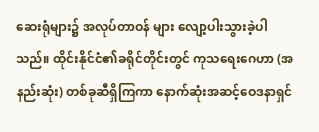ဆေးရုံများ၌ အလုပ်တာဝန် များ လျော့ပါးသွားခဲ့ပါသည်။ ထိုင်းနိုင်ငံ၏ခရိုင်တိုင်းတွင် ကုသရေးဂေဟာ (အနည်းဆုံး) တစ်ခုဆီရှိကြကာ နောက်ဆုံးအဆင့်ဝေဒနာရှင်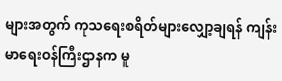များအတွက် ကုသရေးစရိတ်များလျှော့ချရန် ကျန်းမာရေးဝန်ကြီးဌာနက မူ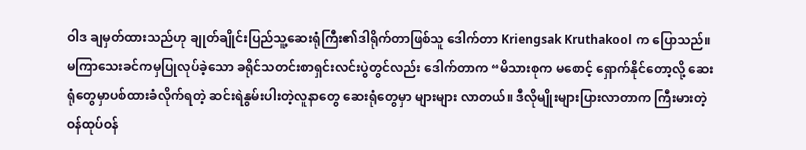ဝါဒ ချမှတ်ထားသည်ဟု ချုတ်ချိုင်းပြည်သူ့ဆေးရုံကြီး၏ဒါရိုက်တာဖြစ်သူ ဒေါက်တာ Kriengsak Kruthakool က ပြောသည်။
မကြာသေးခင်ကမှပြုလုပ်ခဲ့သော ခရိုင်သတင်းစာရှင်းလင်းပွဲတွင်လည်း ဒေါက်တာက “မိသားစုက မစောင့် ရှောက်နိုင်တော့လို့ ဆေးရုံတွေမှာပစ်ထားခံလိုက်ရတဲ့ ဆင်းရဲနွမ်းပါးတဲ့လူနာတွေ ဆေးရုံတွေမှာ များများ လာတယ်။ ဒီလိုမျိုးများပြားလာတာက ကြီးမားတဲ့ဝန်ထုပ်ဝန်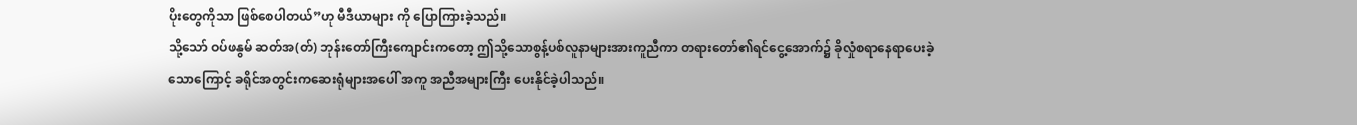ပိုးတွေကိုသာ ဖြစ်စေပါတယ်”ဟု မီဒီယာများ ကို ပြောကြားခဲ့သည်။
သို့သော် ဝပ်ဖနွမ် ဆတ်အ(တ်) ဘုန်းတော်ကြီးကျောင်းကတော့ ဤသို့သောစွန့်ပစ်လူနာများအားကူညီကာ တရားတော်၏ရင်ငွေ့အောက်၌ ခိုလှုံစရာနေရာပေးခဲ့သောကြောင့် ခရိုင်အတွင်းကဆေးရုံများအပေါ် အကူ အညီအများကြီး ပေးနိုင်ခဲ့ပါသည်။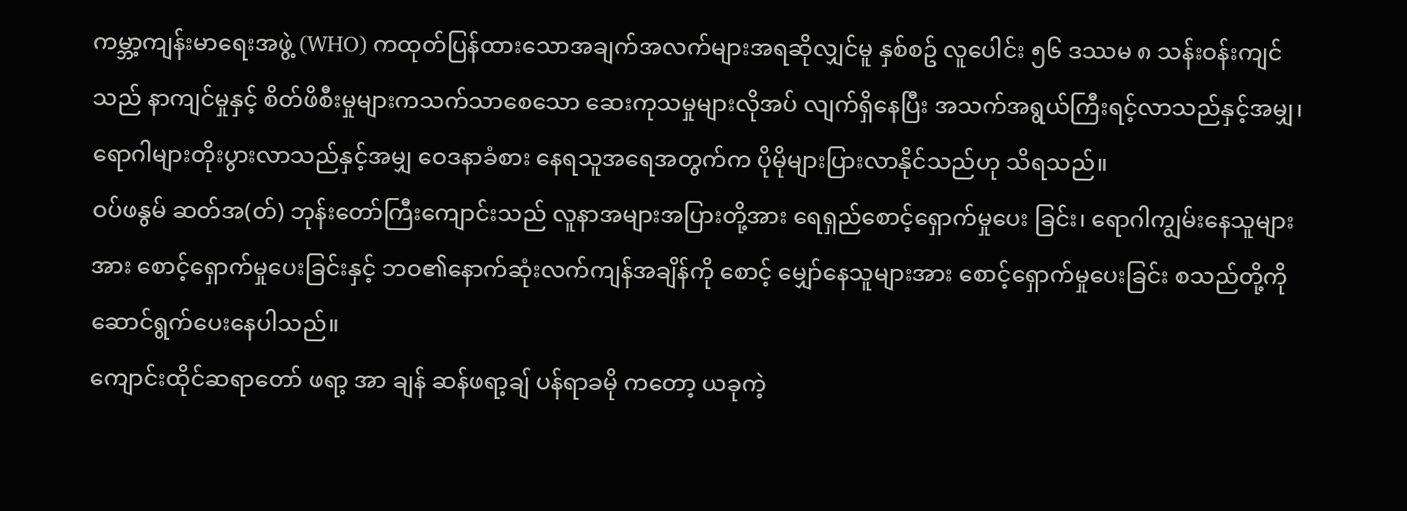ကမ္ဘာ့ကျန်းမာရေးအဖွဲ့ (WHO) ကထုတ်ပြန်ထားသောအချက်အလက်များအရဆိုလျှင်မူ နှစ်စဥ် လူပေါင်း ၅၆ ဒဿမ ၈ သန်းဝန်းကျင်သည် နာကျင်မှုနှင့် စိတ်ဖိစီးမှုများကသက်သာစေသော ဆေးကုသမှုများလိုအပ် လျက်ရှိနေပြီး အသက်အရွယ်ကြီးရင့်လာသည်နှင့်အမျှ၊ ရောဂါများတိုးပွားလာသည်နှင့်အမျှ ဝေဒနာခံစား နေရသူအရေအတွက်က ပိုမိုများပြားလာနိုင်သည်ဟု သိရသည်။
ဝပ်ဖနွမ် ဆတ်အ(တ်) ဘုန်းတော်ကြီးကျောင်းသည် လူနာအများအပြားတို့အား ရေရှည်စောင့်ရှောက်မှုပေး ခြင်း၊ ရောဂါကျွမ်းနေသူများအား စောင့်ရှောက်မှုပေးခြင်းနှင့် ဘဝ၏နောက်ဆုံးလက်ကျန်အချိန်ကို စောင့် မျှော်နေသူများအား စောင့်ရှောက်မှုပေးခြင်း စသည်တို့ကို ဆောင်ရွက်ပေးနေပါသည်။
ကျောင်းထိုင်ဆရာတော် ဖရာ့ အာ ချန် ဆန်ဖရာ့ချ် ပန်ရာခမို ကတော့ ယခုကဲ့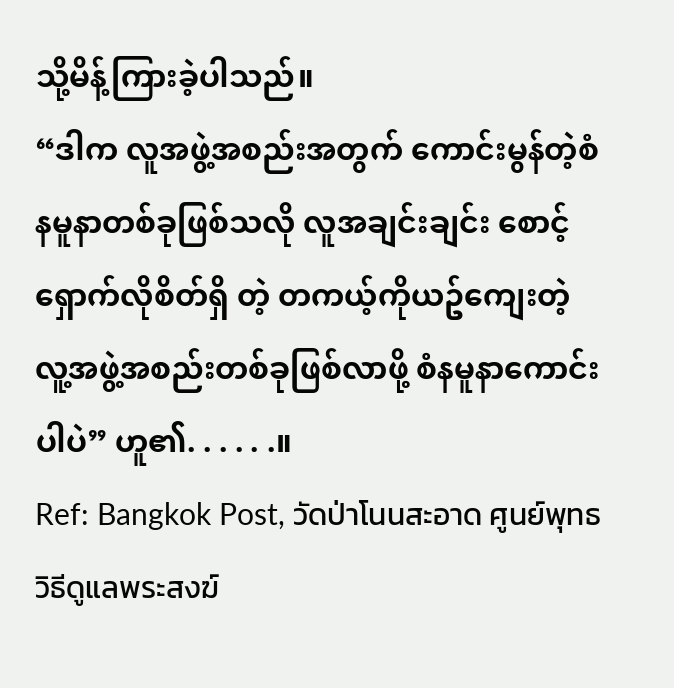သို့မိန့်ကြားခဲ့ပါသည်။
“ဒါက လူအဖွဲ့အစည်းအတွက် ကောင်းမွန်တဲ့စံနမူနာတစ်ခုဖြစ်သလို လူအချင်းချင်း စောင့်ရှောက်လိုစိတ်ရှိ တဲ့ တကယ့်ကိုယဥ်ကျေးတဲ့ လူ့အဖွဲ့အစည်းတစ်ခုဖြစ်လာဖို့ စံနမူနာကောင်းပါပဲ” ဟူ၏. . . . . .။
Ref: Bangkok Post, วัดป่าโนนสะอาด ศูนย์พุทธวิธีดูแลพระสงฆ์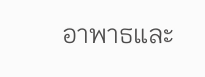อาพาธและ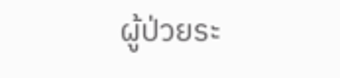ผู้ป่วยระ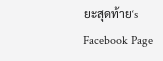ยะสุดท้าย‘s Facebook Page